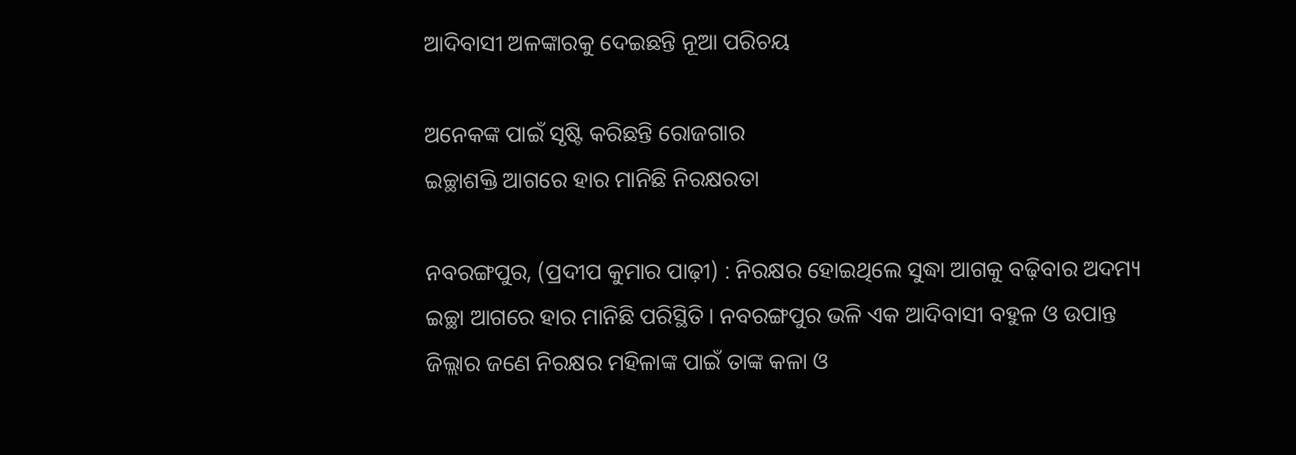ଆଦିବାସୀ ଅଳଙ୍କାରକୁ ଦେଇଛନ୍ତି ନୂଆ ପରିଚୟ

ଅନେକଙ୍କ ପାଇଁ ସୃଷ୍ଟି କରିଛନ୍ତି ରୋଜଗାର
ଇଚ୍ଛାଶକ୍ତି ଆଗରେ ହାର ମାନିଛି ନିରକ୍ଷରତା

ନବରଙ୍ଗପୁର, (ପ୍ରଦୀପ କୁମାର ପାଢ଼ୀ) : ନିରକ୍ଷର ହୋଇଥିଲେ ସୁଦ୍ଧା ଆଗକୁ ବଢ଼ିବାର ଅଦମ୍ୟ ଇଚ୍ଛା ଆଗରେ ହାର ମାନିଛି ପରିସ୍ଥିତି। ନବରଙ୍ଗପୁର ଭଳି ଏକ ଆଦିବାସୀ ବହୁଳ ଓ ଉପାନ୍ତ ଜିଲ୍ଲାର ଜଣେ ନିରକ୍ଷର ମହିଳାଙ୍କ ପାଇଁ ତାଙ୍କ କଳା ଓ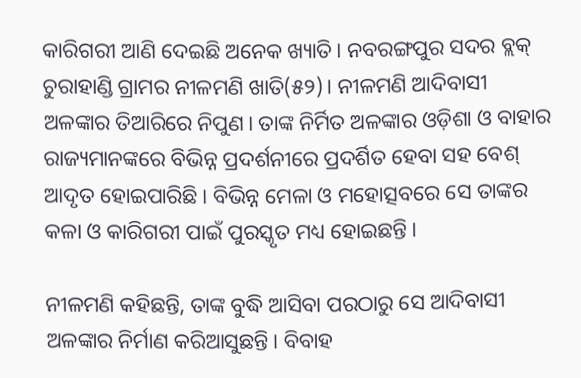କାରିଗରୀ ଆଣି ଦେଇଛି ଅନେକ ଖ୍ୟାତି। ନବରଙ୍ଗପୁର ସଦର ବ୍ଲକ୍‌ ଚୁରାହାଣ୍ଡି ଗ୍ରାମର ନୀଳମଣି ଖାତି(୫୨)। ନୀଳମଣି ଆଦିବାସୀ ଅଳଙ୍କାର ତିଆରିରେ ନିପୁଣ। ତାଙ୍କ ନିର୍ମିତ ଅଳଙ୍କାର ଓଡ଼ିଶା ଓ ବାହାର ରାଜ୍ୟମାନଙ୍କରେ ବିଭିନ୍ନ ପ୍ରଦର୍ଶନୀରେ ପ୍ରଦର୍ଶିତ ହେବା ସହ ବେଶ୍ ଆଦୃତ ହୋଇପାରିଛି। ବିଭିନ୍ନ ମେଳା ଓ ମହୋତ୍ସବରେ ସେ ତାଙ୍କର କଳା ଓ କାରିଗରୀ ପାଇଁ ପୁରସ୍କୃତ ମଧ୍ୟ ହୋଇଛନ୍ତି।

ନୀଳମଣି କହିଛନ୍ତି, ତାଙ୍କ ବୁଦ୍ଧି ଆସିବା ପରଠାରୁ ସେ ଆଦିବାସୀ ଅଳଙ୍କାର ନିର୍ମାଣ କରିଆସୁଛନ୍ତି। ବିବାହ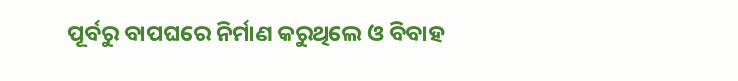ପୂର୍ବରୁ ବାପଘରେ ନିର୍ମାଣ କରୁଥିଲେ ଓ ବିବାହ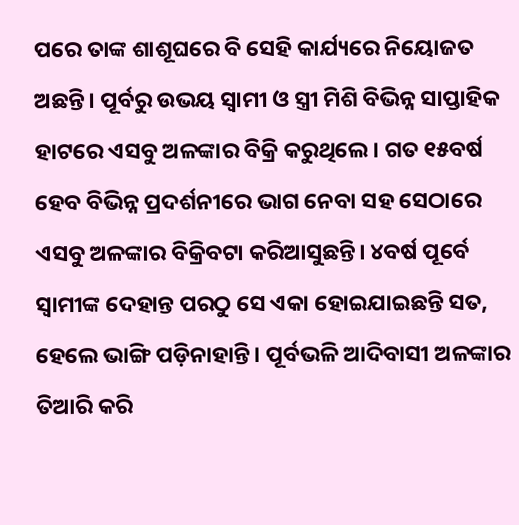ପରେ ତାଙ୍କ ଶାଶୂଘରେ ବି ସେହି କାର୍ଯ୍ୟରେ ନିୟୋଜତ ଅଛନ୍ତି। ପୂର୍ବରୁ ଉଭୟ ସ୍ବାମୀ ଓ ସ୍ତ୍ରୀ ମିଶି ବିଭିନ୍ନ ସାପ୍ତାହିକ ହାଟରେ ଏସବୁ ଅଳଙ୍କାର ବିକ୍ରି କରୁଥିଲେ। ଗତ ୧୫ବର୍ଷ ହେବ ବିଭିନ୍ନ ପ୍ରଦର୍ଶନୀରେ ଭାଗ ନେବା ସହ ସେଠାରେ ଏସବୁ ଅଳଙ୍କାର ବିକ୍ରିବଟା କରିଆସୁଛନ୍ତି। ୪ବର୍ଷ ପୂର୍ବେ ସ୍ବାମୀଙ୍କ ଦେହାନ୍ତ ପରଠୁ ସେ ଏକା ହୋଇଯାଇଛନ୍ତି ସତ, ହେଲେ ଭାଙ୍ଗି ପଡ଼ିନାହାନ୍ତି। ପୂର୍ବଭଳି ଆଦିବାସୀ ଅଳଙ୍କାର ତିଆରି କରି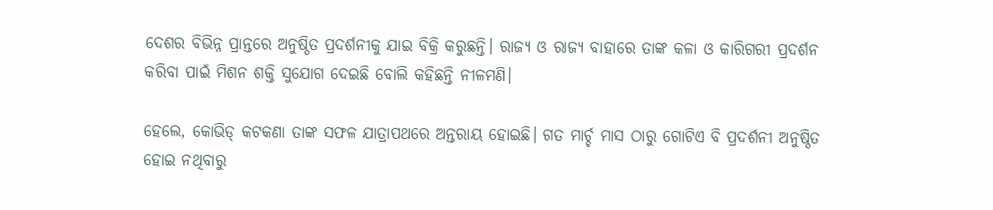ଦେଶର ବିଭିନ୍ନ ପ୍ରାନ୍ତରେ ଅନୁଷ୍ଠିତ ପ୍ରଦର୍ଶନୀକୁ ଯାଇ ବିକ୍ରି କରୁଛନ୍ତି। ରାଜ୍ୟ ଓ ରାଜ୍ୟ ବାହାରେ ତାଙ୍କ କଳା ଓ କାରିଗରୀ ପ୍ରଦର୍ଶନ କରିବା ପାଇଁ ମିଶନ ଶକ୍ତି ସୁଯୋଗ ଦେଇଛି ବୋ‌ଲି କହିଛନ୍ତି ନୀଳମଣି।

ହେଲେ, କୋଭିଡ୍ କଟକଣା ତାଙ୍କ ସଫଳ ଯାତ୍ରାପଥରେ ଅନ୍ତରାୟ ହୋଇଛି। ଗତ ମାର୍ଚ୍ଚ ମାସ ଠାରୁ ଗୋଟିଏ ବି ପ୍ରଦର୍ଶନୀ ଅନୁଷ୍ଠିତ ହୋଇ ନଥିବାରୁ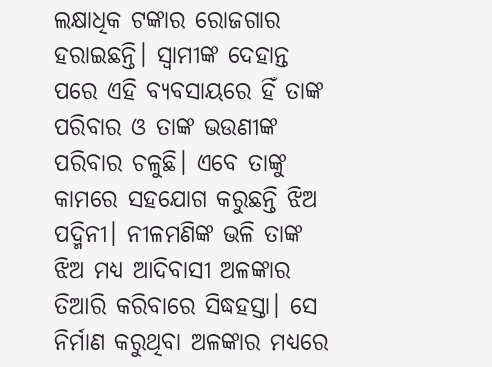ଲକ୍ଷାଧିକ ଟଙ୍କାର ରୋଜଗାର ହରାଇଛନ୍ତି। ସ୍ବାମୀଙ୍କ ଦେହାନ୍ତ ପରେ ଏହି ବ୍ୟବସାୟରେ ହିଁ ତାଙ୍କ ପରିବାର ଓ ତାଙ୍କ ଭଉଣୀଙ୍କ ପରିବାର ଚଳୁଛି। ଏବେ ତାଙ୍କୁ କାମରେ ସହଯୋଗ କରୁଛନ୍ତି ଝିଅ ପଦ୍ମିନୀ। ନୀଳମଣିଙ୍କ ଭଳି ତାଙ୍କ ଝିଅ ମଧ୍ୟ ଆଦିବାସୀ ଅଳଙ୍କାର ତିଆରି କରିବାରେ ସିଦ୍ଧହସ୍ତା। ସେ ନିର୍ମାଣ କରୁଥିବା ଅଳଙ୍କାର ମଧ୍ୟରେ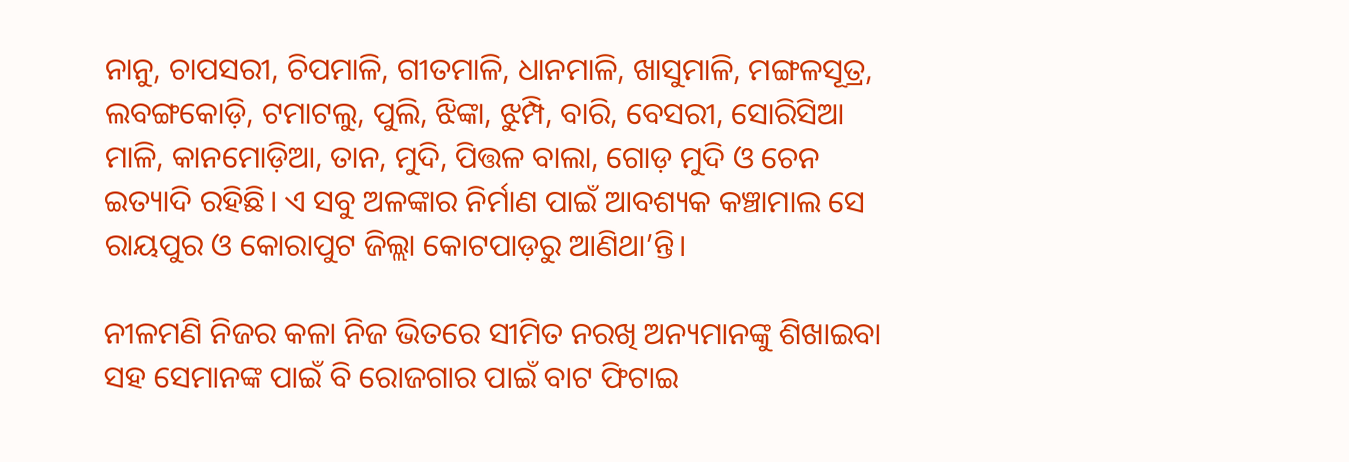ନାନୁ, ଚାପସରୀ, ଚିପମାଳି, ଗୀତମାଳି, ଧାନମାଳି, ଖାସୁମାଳି, ମଙ୍ଗଳସୂତ୍ର, ଲବଙ୍ଗକୋଡ଼ି, ଟମାଟଲୁ, ପୁଲି, ଝିଙ୍କା, ଝୁମ୍ପି, ବାରି, ବେସରୀ, ସୋରିସିଆ ମାଳି, କାନମୋଡ଼ିଆ, ତାନ, ମୁଦି, ପିତ୍ତଳ ବାଲା, ଗୋଡ଼ ମୁଦି ଓ ଚେନ ଇତ୍ୟାଦି ରହିଛି। ଏ ସବୁ ଅଳଙ୍କାର ନିର୍ମାଣ ପାଇଁ ଆବଶ୍ୟକ କଞ୍ଚ‌ାମାଲ ସେ ରାୟପୁର ଓ କୋରାପୁଟ ଜିଲ୍ଲା କୋଟପାଡ଼ରୁ ଆଣିଥା’ନ୍ତି।

ନୀଳମଣି ନିଜର କଳା ନିଜ ଭିତରେ ସୀମିତ ନରଖି ଅନ୍ୟମାନଙ୍କୁ ଶିଖାଇବା ସହ ସେମାନଙ୍କ ପାଇଁ ବି ‌ରୋଜଗାର ପାଇଁ ବାଟ ଫିଟାଇ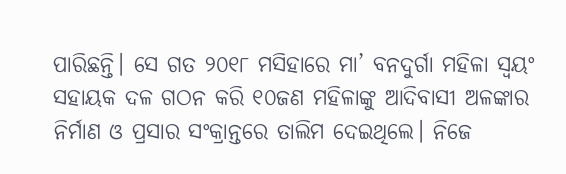ପାରିଛନ୍ତି। ‌ସେ ଗତ ୨୦୧୮ ମସିହାରେ ମା’ ବନଦୁର୍ଗା ମହିଳା ସ୍ବୟଂ ସହାୟକ ଦଳ ଗଠନ କରି ୧୦ଜଣ ମହିଳାଙ୍କୁ ଆଦିବାସୀ ଅଳଙ୍କାର ନିର୍ମାଣ ଓ ପ୍ରସାର ସଂକ୍ରାନ୍ତରେ ତାଲିମ ଦେଇଥିଲେ। ନିଜେ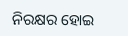ନିରକ୍ଷର ହୋଇ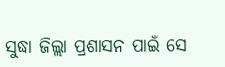ସୁଦ୍ଧା ଜିଲ୍ଲା ପ୍ରଶାସନ ପାଇଁ ସେ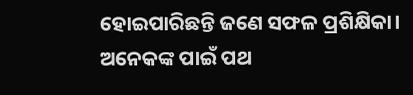ହୋଇପାରିଛନ୍ତି ଜଣେ ସଫଳ ପ୍ରଶିକ୍ଷିକା। ଅନେକଙ୍କ ପାଇଁ ପଥ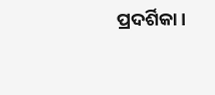ପ୍ରଦର୍ଶିକା।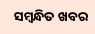ସମ୍ବନ୍ଧିତ ଖବର